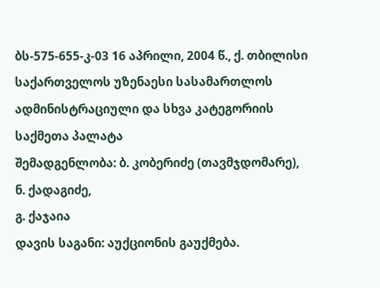ბს-575-655-კ-03 16 აპრილი, 2004 წ., ქ. თბილისი
საქართველოს უზენაესი სასამართლოს ადმინისტრაციული და სხვა კატეგორიის საქმეთა პალატა
შემადგენლობა: ბ. კობერიძე (თავმჯდომარე),
ნ. ქადაგიძე,
გ. ქაჯაია
დავის საგანი: აუქციონის გაუქმება.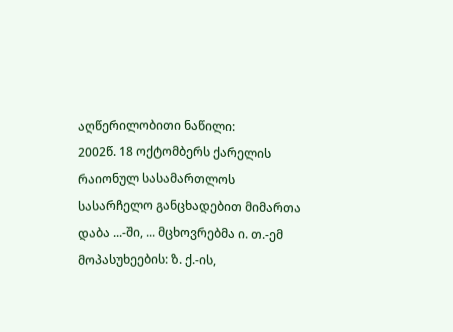აღწერილობითი ნაწილი:
2002წ. 18 ოქტომბერს ქარელის რაიონულ სასამართლოს სასარჩელო განცხადებით მიმართა დაბა ...-ში, ... მცხოვრებმა ი. თ.-ემ მოპასუხეების: ზ. ქ.-ის,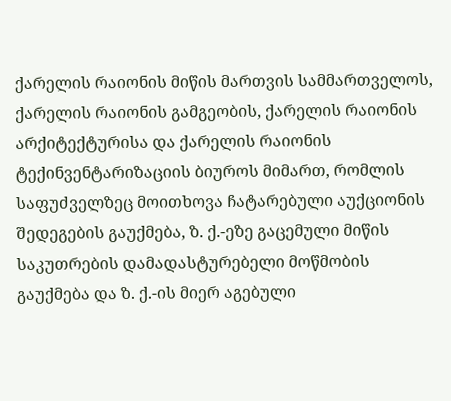ქარელის რაიონის მიწის მართვის სამმართველოს, ქარელის რაიონის გამგეობის, ქარელის რაიონის არქიტექტურისა და ქარელის რაიონის ტექინვენტარიზაციის ბიუროს მიმართ, რომლის საფუძველზეც მოითხოვა ჩატარებული აუქციონის შედეგების გაუქმება, ზ. ქ.-ეზე გაცემული მიწის საკუთრების დამადასტურებელი მოწმობის გაუქმება და ზ. ქ.-ის მიერ აგებული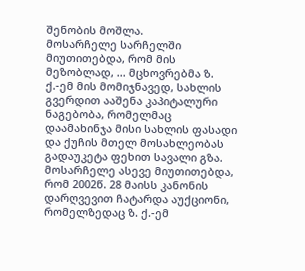შენობის მოშლა.
მოსარჩელე სარჩელში მიუთითებდა, რომ მის მეზობლად, ... მცხოვრებმა ზ. ქ.-ემ მის მომიჯნავედ, სახლის გვერდით ააშენა კაპიტალური ნაგებობა, რომელმაც დაამახინჯა მისი სახლის ფასადი და ქუჩის მთელ მოსახლეობას გადაუკეტა ფეხით სავალი გზა. მოსარჩელე ასევე მიუთითებდა, რომ 2002წ. 28 მაისს კანონის დარღვევით ჩატარდა აუქციონი, რომელზედაც ზ. ქ.-ემ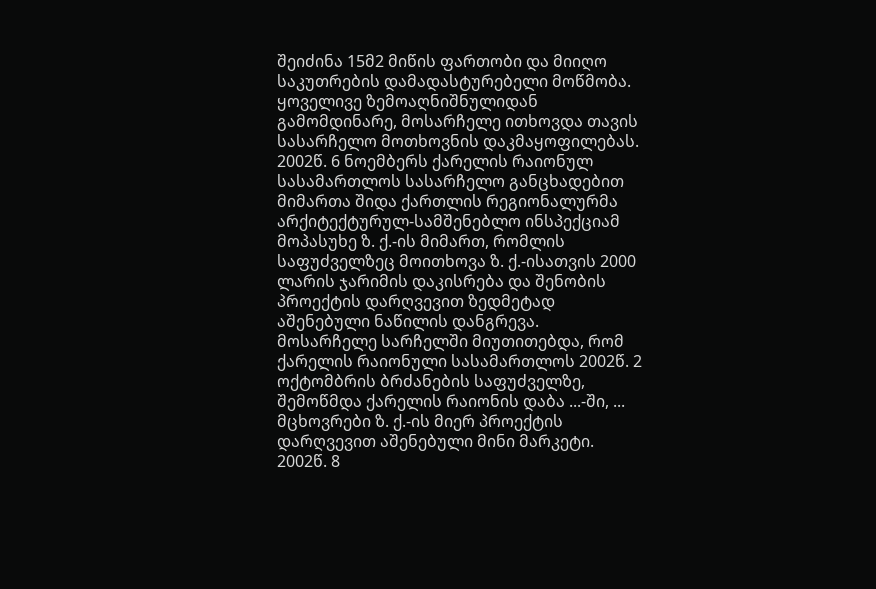შეიძინა 15მ2 მიწის ფართობი და მიიღო საკუთრების დამადასტურებელი მოწმობა.
ყოველივე ზემოაღნიშნულიდან გამომდინარე, მოსარჩელე ითხოვდა თავის სასარჩელო მოთხოვნის დაკმაყოფილებას.
2002წ. 6 ნოემბერს ქარელის რაიონულ სასამართლოს სასარჩელო განცხადებით მიმართა შიდა ქართლის რეგიონალურმა არქიტექტურულ-სამშენებლო ინსპექციამ მოპასუხე ზ. ქ.-ის მიმართ, რომლის საფუძველზეც მოითხოვა ზ. ქ.-ისათვის 2000 ლარის ჯარიმის დაკისრება და შენობის პროექტის დარღვევით ზედმეტად აშენებული ნაწილის დანგრევა.
მოსარჩელე სარჩელში მიუთითებდა, რომ ქარელის რაიონული სასამართლოს 2002წ. 2 ოქტომბრის ბრძანების საფუძველზე, შემოწმდა ქარელის რაიონის დაბა ...-ში, ... მცხოვრები ზ. ქ.-ის მიერ პროექტის დარღვევით აშენებული მინი მარკეტი. 2002წ. 8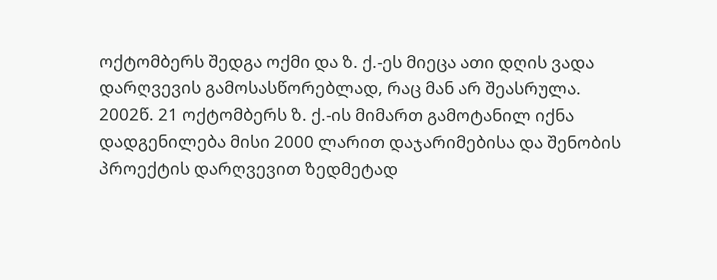ოქტომბერს შედგა ოქმი და ზ. ქ.-ეს მიეცა ათი დღის ვადა დარღვევის გამოსასწორებლად, რაც მან არ შეასრულა. 2002წ. 21 ოქტომბერს ზ. ქ.-ის მიმართ გამოტანილ იქნა დადგენილება მისი 2000 ლარით დაჯარიმებისა და შენობის პროექტის დარღვევით ზედმეტად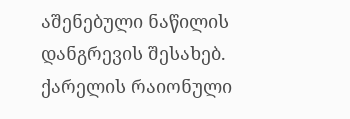აშენებული ნაწილის დანგრევის შესახებ.
ქარელის რაიონული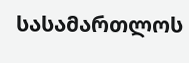სასამართლოს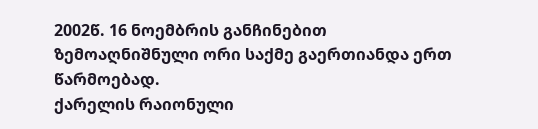2002წ. 16 ნოემბრის განჩინებით ზემოაღნიშნული ორი საქმე გაერთიანდა ერთ წარმოებად.
ქარელის რაიონული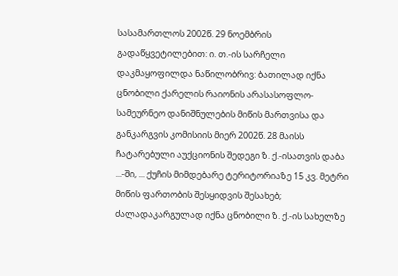სასამართლოს 2002წ. 29 ნოემბრის გადაწყვეტილებით: ი. თ.-ის სარჩელი დაკმაყოფილდა ნაწილობრივ: ბათილად იქნა ცნობილი ქარელის რაიონის არასასოფლო-სამეურნეო დანიშნულების მიწის მართვისა და განკარგვის კომისიის მიერ 2002წ. 28 მაისს ჩატარებული აუქციონის შედეგი ზ. ქ.-ისათვის დაბა ...-ში, ... ქუჩის მიმდებარე ტერიტორიაზე 15 კვ. მეტრი მიწის ფართობის შესყიდვის შესახებ; ძალადაკარგულად იქნა ცნობილი ზ. ქ.-ის სახელზე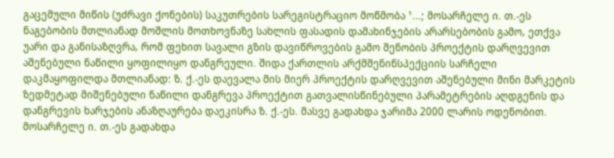გაცემული მიწის (უძრავი ქონების) საკუთრების სარეგისტრაციო მოწმობა ¹...; მოსარჩელე ი. თ.-ეს ნაგებობის მთლიანად მოშლის მოთხოვნაზე სახლის ფასადის დამახინჯების არარსებობის გამო, ეთქვა უარი და განისაზღვრა, რომ ფეხით სავალი გზის დავიწროვების გამო შენობის პროექტის დარღვევით აშენებული ნაწილი ყოფილიყო დანგრეული. შიდა ქართლის არქმშენინსპექციის სარჩელი დაკმაყოფილდა მთლიანად: ზ. ქ.-ეს დაევალა მის მიერ პროექტის დარღვევით აშენებული მინი მარკეტის ზედმეტად მიშენებული ნაწილი დანგრევა პროექტით გათვალისწინებული პარამეტრების აღდგენის და დანგრევის ხარჯების ანაზღაურება დაეკისრა ზ. ქ.-ეს. მასვე გადახდა ჯარიმა 2000 ლარის ოდენობით. მოსარჩელე ი. თ.-ეს გადახდა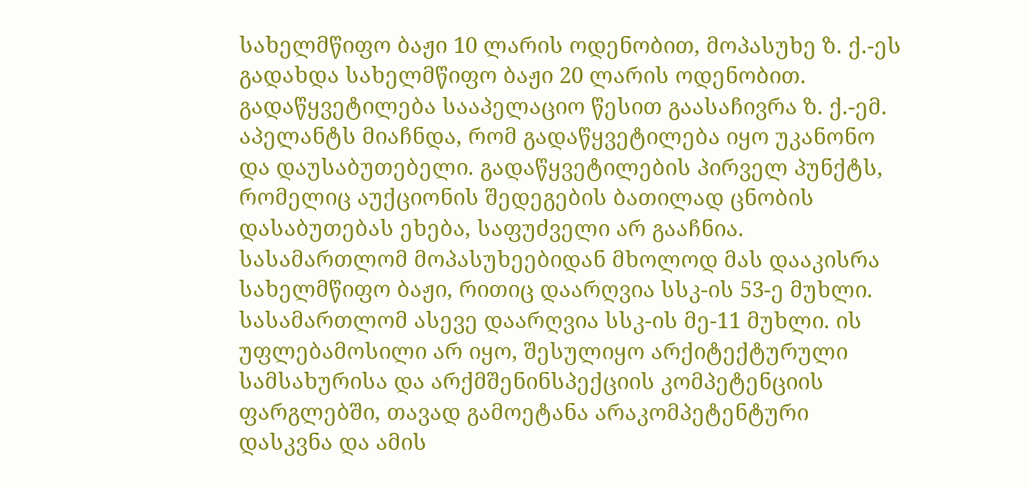სახელმწიფო ბაჟი 10 ლარის ოდენობით, მოპასუხე ზ. ქ.-ეს გადახდა სახელმწიფო ბაჟი 20 ლარის ოდენობით.
გადაწყვეტილება სააპელაციო წესით გაასაჩივრა ზ. ქ.-ემ. აპელანტს მიაჩნდა, რომ გადაწყვეტილება იყო უკანონო და დაუსაბუთებელი. გადაწყვეტილების პირველ პუნქტს, რომელიც აუქციონის შედეგების ბათილად ცნობის დასაბუთებას ეხება, საფუძველი არ გააჩნია. სასამართლომ მოპასუხეებიდან მხოლოდ მას დააკისრა სახელმწიფო ბაჟი, რითიც დაარღვია სსკ-ის 53-ე მუხლი. სასამართლომ ასევე დაარღვია სსკ-ის მე-11 მუხლი. ის უფლებამოსილი არ იყო, შესულიყო არქიტექტურული სამსახურისა და არქმშენინსპექციის კომპეტენციის ფარგლებში, თავად გამოეტანა არაკომპეტენტური დასკვნა და ამის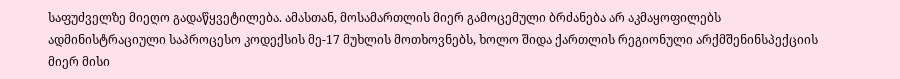საფუძველზე მიეღო გადაწყვეტილება. ამასთან, მოსამართლის მიერ გამოცემული ბრძანება არ აკმაყოფილებს ადმინისტრაციული საპროცესო კოდექსის მე-17 მუხლის მოთხოვნებს, ხოლო შიდა ქართლის რეგიონული არქმშენინსპექციის მიერ მისი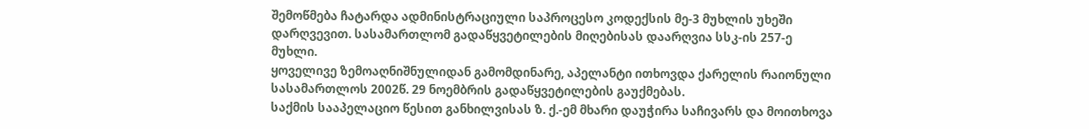შემოწმება ჩატარდა ადმინისტრაციული საპროცესო კოდექსის მე-3 მუხლის უხეში დარღვევით. სასამართლომ გადაწყვეტილების მიღებისას დაარღვია სსკ-ის 257-ე მუხლი.
ყოველივე ზემოაღნიშნულიდან გამომდინარე, აპელანტი ითხოვდა ქარელის რაიონული სასამართლოს 2002წ. 29 ნოემბრის გადაწყვეტილების გაუქმებას.
საქმის სააპელაციო წესით განხილვისას ზ. ქ.-ემ მხარი დაუჭირა საჩივარს და მოითხოვა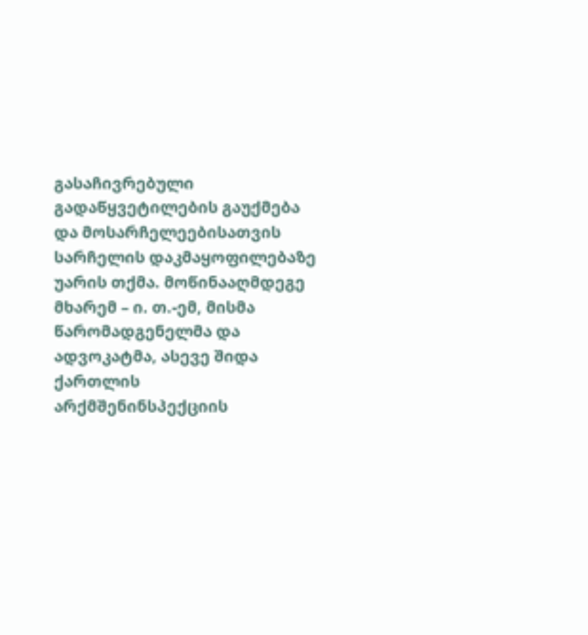გასაჩივრებული გადაწყვეტილების გაუქმება და მოსარჩელეებისათვის სარჩელის დაკმაყოფილებაზე უარის თქმა. მოწინააღმდეგე მხარემ – ი. თ.-ემ, მისმა წარომადგენელმა და ადვოკატმა, ასევე შიდა ქართლის არქმშენინსპექციის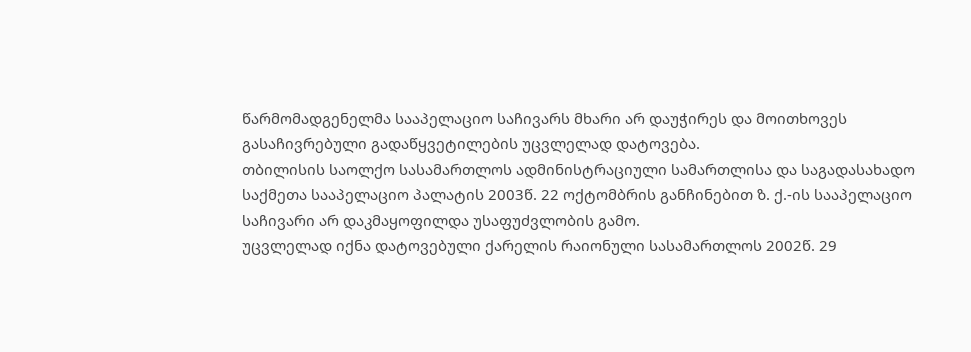წარმომადგენელმა სააპელაციო საჩივარს მხარი არ დაუჭირეს და მოითხოვეს გასაჩივრებული გადაწყვეტილების უცვლელად დატოვება.
თბილისის საოლქო სასამართლოს ადმინისტრაციული სამართლისა და საგადასახადო საქმეთა სააპელაციო პალატის 2003წ. 22 ოქტომბრის განჩინებით ზ. ქ.-ის სააპელაციო საჩივარი არ დაკმაყოფილდა უსაფუძვლობის გამო.
უცვლელად იქნა დატოვებული ქარელის რაიონული სასამართლოს 2002წ. 29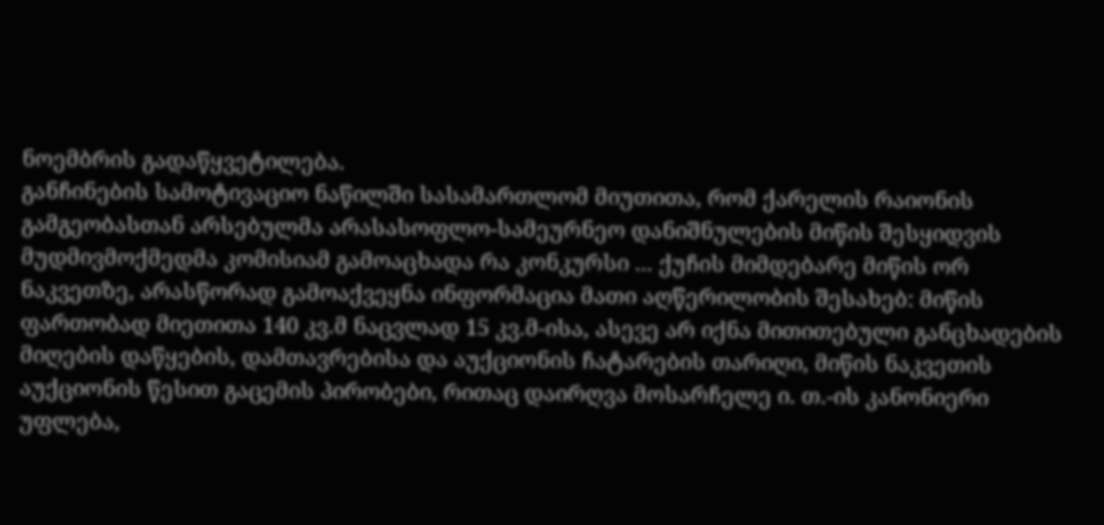ნოემბრის გადაწყვეტილება.
განჩინების სამოტივაციო ნაწილში სასამართლომ მიუთითა, რომ ქარელის რაიონის გამგეობასთან არსებულმა არასასოფლო-სამეურნეო დანიშნულების მიწის შესყიდვის მუდმივმოქმედმა კომისიამ გამოაცხადა რა კონკურსი ... ქუჩის მიმდებარე მიწის ორ ნაკვეთზე, არასწორად გამოაქვეყნა ინფორმაცია მათი აღწერილობის შესახებ: მიწის ფართობად მიეთითა 140 კვ.მ ნაცვლად 15 კვ.მ-ისა, ასევე არ იქნა მითითებული განცხადების მიღების დაწყების, დამთავრებისა და აუქციონის ჩატარების თარიღი, მიწის ნაკვეთის აუქციონის წესით გაცემის პირობები, რითაც დაირღვა მოსარჩელე ი. თ.-ის კანონიერი უფლება,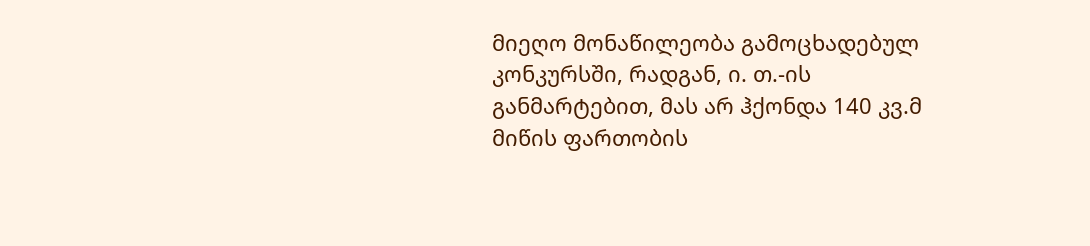მიეღო მონაწილეობა გამოცხადებულ კონკურსში, რადგან, ი. თ.-ის განმარტებით, მას არ ჰქონდა 140 კვ.მ მიწის ფართობის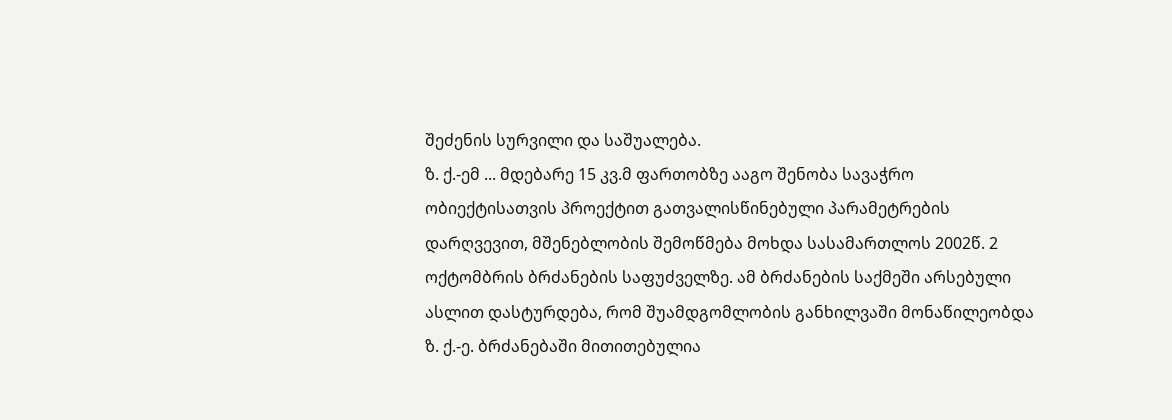შეძენის სურვილი და საშუალება.
ზ. ქ.-ემ ... მდებარე 15 კვ.მ ფართობზე ააგო შენობა სავაჭრო ობიექტისათვის პროექტით გათვალისწინებული პარამეტრების დარღვევით, მშენებლობის შემოწმება მოხდა სასამართლოს 2002წ. 2 ოქტომბრის ბრძანების საფუძველზე. ამ ბრძანების საქმეში არსებული ასლით დასტურდება, რომ შუამდგომლობის განხილვაში მონაწილეობდა ზ. ქ.-ე. ბრძანებაში მითითებულია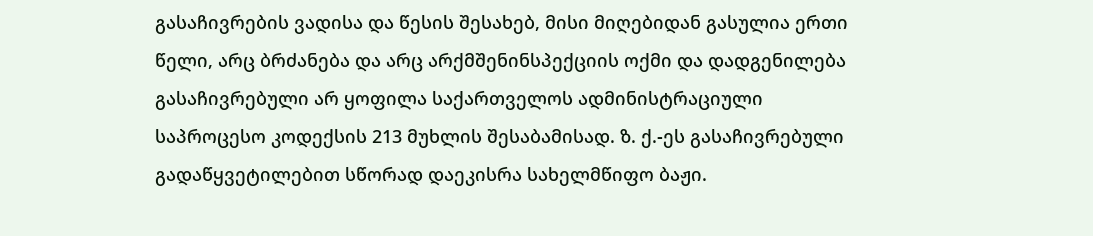გასაჩივრების ვადისა და წესის შესახებ, მისი მიღებიდან გასულია ერთი წელი, არც ბრძანება და არც არქმშენინსპექციის ოქმი და დადგენილება გასაჩივრებული არ ყოფილა საქართველოს ადმინისტრაციული საპროცესო კოდექსის 213 მუხლის შესაბამისად. ზ. ქ.-ეს გასაჩივრებული გადაწყვეტილებით სწორად დაეკისრა სახელმწიფო ბაჟი.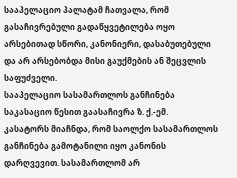სააპელაციო პალატამ ჩათვალა, რომ გასაჩივრებული გადაწყვეტილება ოყო არსებითად სწორი, კანონიერი, დასაბუთებული და არ არსებობდა მისი გაუქმების ან შეცვლის საფუძველი.
სააპელაციო სასამართლოს განჩინება საკასაციო წესით გაასაჩივრა ზ. ქ.-ემ.
კასატორს მიაჩნდა, რომ საოლქო სასამართლოს განჩინება გამოტანილი იყო კანონის დარღვევით. სასამართლომ არ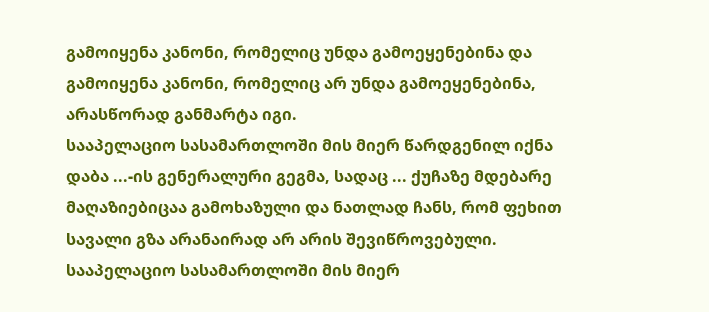გამოიყენა კანონი, რომელიც უნდა გამოეყენებინა და გამოიყენა კანონი, რომელიც არ უნდა გამოეყენებინა, არასწორად განმარტა იგი.
სააპელაციო სასამართლოში მის მიერ წარდგენილ იქნა დაბა ...-ის გენერალური გეგმა, სადაც ... ქუჩაზე მდებარე მაღაზიებიცაა გამოხაზული და ნათლად ჩანს, რომ ფეხით სავალი გზა არანაირად არ არის შევიწროვებული.
სააპელაციო სასამართლოში მის მიერ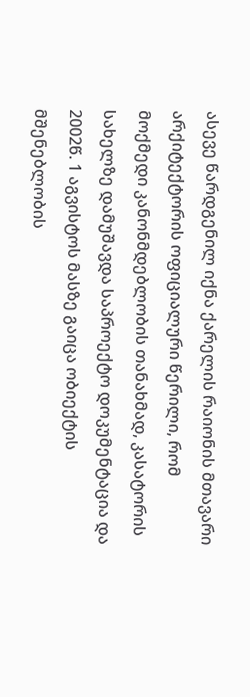ასევე წარდგენილ იქნა ქარელის რაიონის მთავარი არქიტექტორის ოფიციალური წერილი, რომ მოქმედი კანონმდებლობის თანახმად, კასატორის სახელზე დამუშავდა საპროექტო დოკუმენტაცია და 2002წ. 1 აგვისტოს მასზე გაიცა ობიექტის მშენებლობის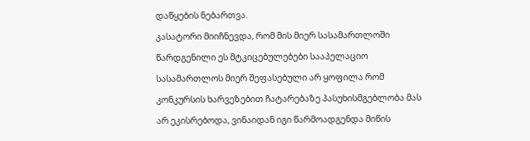დაწყების ნებართვა.
კასატორი მიიჩნევდა, რომ მის მიერ სასამართლოში წარდგენილი ეს მტკიცებულებები სააპელაციო სასამართლოს მიერ შეფასებული არ ყოფილა რომ კონკურსის ხარვეზებით ჩატარებაზე პასუხისმგებლობა მას არ ეკისრებოდა, ვინაიდან იგი წარმოადგენდა მიწის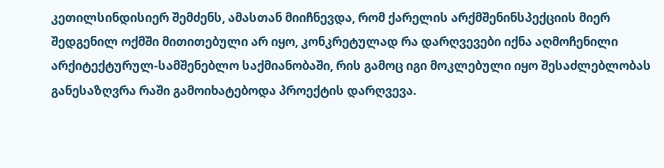კეთილსინდისიერ შემძენს, ამასთან მიიჩნევდა, რომ ქარელის არქმშენინსპექციის მიერ შედგენილ ოქმში მითითებული არ იყო, კონკრეტულად რა დარღვევები იქნა აღმოჩენილი არქიტექტურულ-სამშენებლო საქმიანობაში, რის გამოც იგი მოკლებული იყო შესაძლებლობას განესაზღვრა რაში გამოიხატებოდა პროექტის დარღვევა.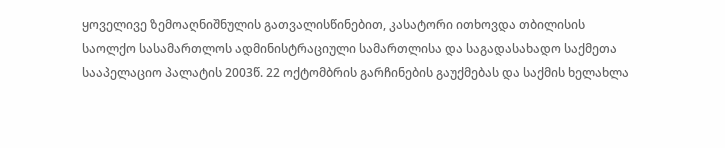ყოველივე ზემოაღნიშნულის გათვალისწინებით, კასატორი ითხოვდა თბილისის საოლქო სასამართლოს ადმინისტრაციული სამართლისა და საგადასახადო საქმეთა სააპელაციო პალატის 2003წ. 22 ოქტომბრის გარჩინების გაუქმებას და საქმის ხელახლა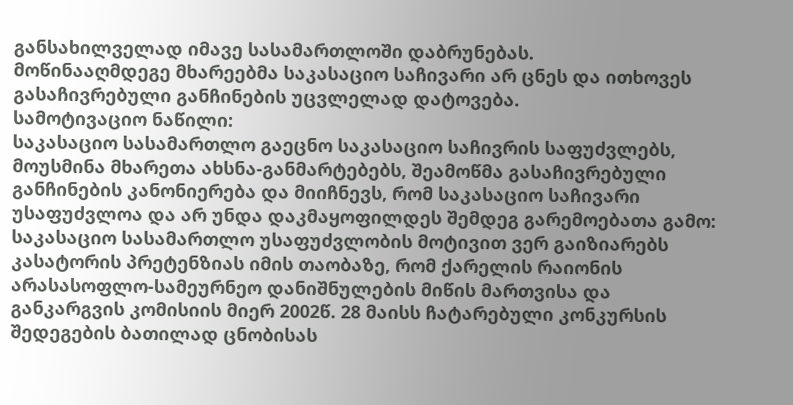განსახილველად იმავე სასამართლოში დაბრუნებას.
მოწინააღმდეგე მხარეებმა საკასაციო საჩივარი არ ცნეს და ითხოვეს გასაჩივრებული განჩინების უცვლელად დატოვება.
სამოტივაციო ნაწილი:
საკასაციო სასამართლო გაეცნო საკასაციო საჩივრის საფუძვლებს, მოუსმინა მხარეთა ახსნა-განმარტებებს, შეამოწმა გასაჩივრებული განჩინების კანონიერება და მიიჩნევს, რომ საკასაციო საჩივარი უსაფუძვლოა და არ უნდა დაკმაყოფილდეს შემდეგ გარემოებათა გამო:
საკასაციო სასამართლო უსაფუძვლობის მოტივით ვერ გაიზიარებს კასატორის პრეტენზიას იმის თაობაზე, რომ ქარელის რაიონის არასასოფლო-სამეურნეო დანიშნულების მიწის მართვისა და განკარგვის კომისიის მიერ 2002წ. 28 მაისს ჩატარებული კონკურსის შედეგების ბათილად ცნობისას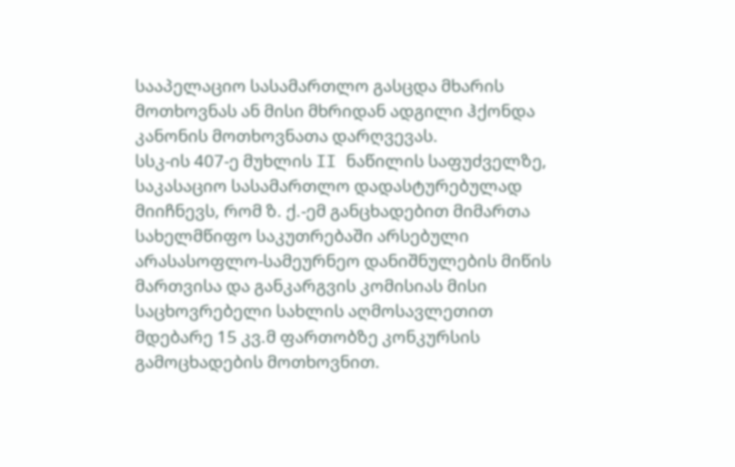სააპელაციო სასამართლო გასცდა მხარის მოთხოვნას ან მისი მხრიდან ადგილი ჰქონდა კანონის მოთხოვნათა დარღვევას.
სსკ-ის 407-ე მუხლის II ნაწილის საფუძველზე, საკასაციო სასამართლო დადასტურებულად მიიჩნევს, რომ ზ. ქ.-ემ განცხადებით მიმართა სახელმწიფო საკუთრებაში არსებული არასასოფლო-სამეურნეო დანიშნულების მიწის მართვისა და განკარგვის კომისიას მისი საცხოვრებელი სახლის აღმოსავლეთით მდებარე 15 კვ.მ ფართობზე კონკურსის გამოცხადების მოთხოვნით.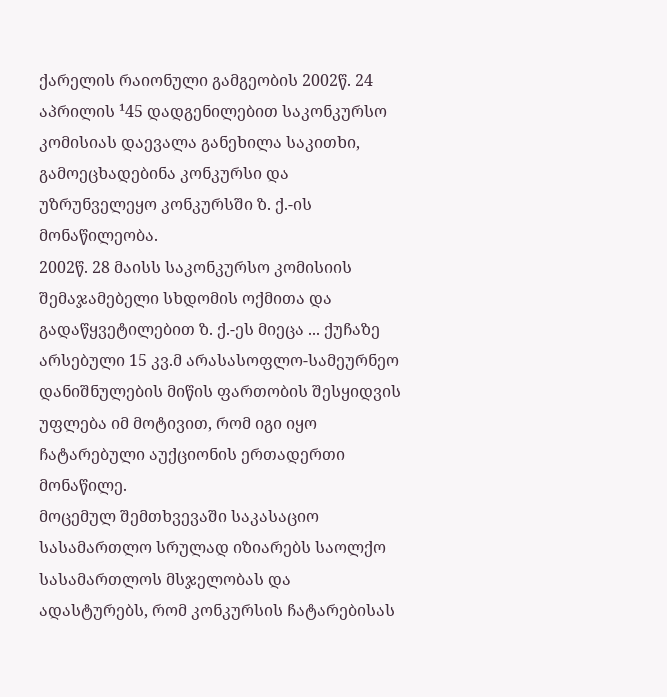ქარელის რაიონული გამგეობის 2002წ. 24 აპრილის ¹45 დადგენილებით საკონკურსო კომისიას დაევალა განეხილა საკითხი, გამოეცხადებინა კონკურსი და უზრუნველეყო კონკურსში ზ. ქ.-ის მონაწილეობა.
2002წ. 28 მაისს საკონკურსო კომისიის შემაჯამებელი სხდომის ოქმითა და გადაწყვეტილებით ზ. ქ.-ეს მიეცა ... ქუჩაზე არსებული 15 კვ.მ არასასოფლო-სამეურნეო დანიშნულების მიწის ფართობის შესყიდვის უფლება იმ მოტივით, რომ იგი იყო ჩატარებული აუქციონის ერთადერთი მონაწილე.
მოცემულ შემთხვევაში საკასაციო სასამართლო სრულად იზიარებს საოლქო სასამართლოს მსჯელობას და ადასტურებს, რომ კონკურსის ჩატარებისას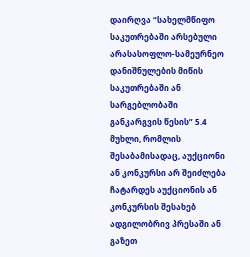დაირღვა “სახელმწიფო საკუთრებაში არსებული არასასოფლო-სამეურნეო დანიშნულების მიწის საკუთრებაში ან სარგებლობაში განკარგვის წესის” 5.4 მუხლი, რომლის შესაბამისადაც, აუქციონი ან კონკურსი არ შეიძლება ჩატარდეს აუქციონის ან კონკურსის შესახებ ადგილობრივ პრესაში ან გაზეთ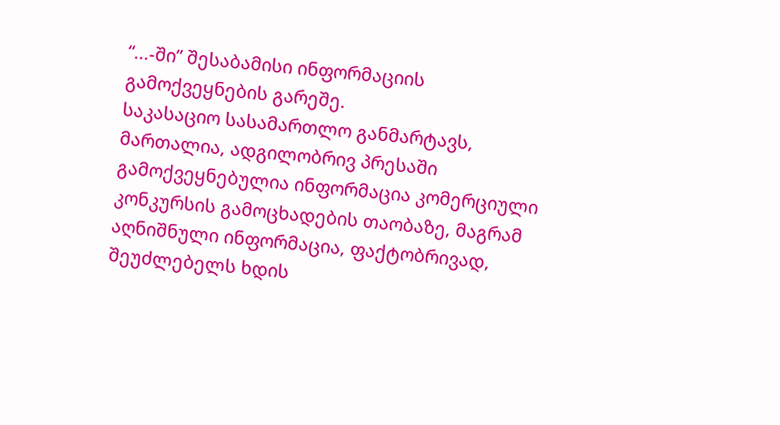“...-ში” შესაბამისი ინფორმაციის გამოქვეყნების გარეშე.
საკასაციო სასამართლო განმარტავს, მართალია, ადგილობრივ პრესაში გამოქვეყნებულია ინფორმაცია კომერციული კონკურსის გამოცხადების თაობაზე, მაგრამ აღნიშნული ინფორმაცია, ფაქტობრივად, შეუძლებელს ხდის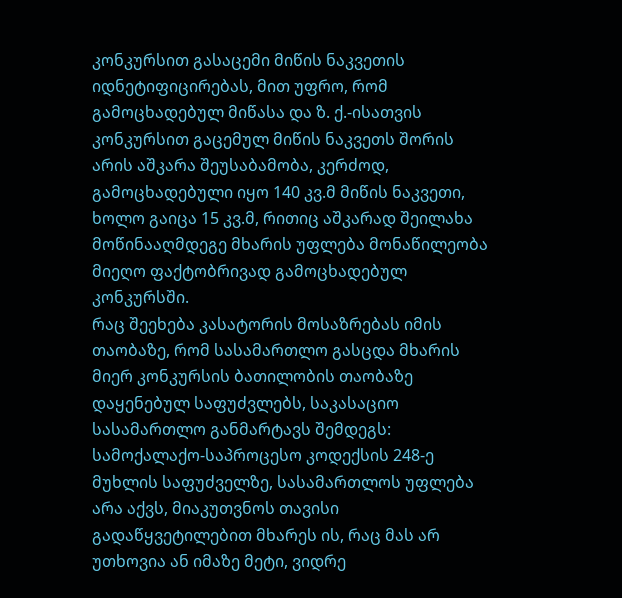კონკურსით გასაცემი მიწის ნაკვეთის იდნეტიფიცირებას, მით უფრო, რომ გამოცხადებულ მიწასა და ზ. ქ.-ისათვის კონკურსით გაცემულ მიწის ნაკვეთს შორის არის აშკარა შეუსაბამობა, კერძოდ, გამოცხადებული იყო 140 კვ.მ მიწის ნაკვეთი, ხოლო გაიცა 15 კვ.მ, რითიც აშკარად შეილახა მოწინააღმდეგე მხარის უფლება მონაწილეობა მიეღო ფაქტობრივად გამოცხადებულ კონკურსში.
რაც შეეხება კასატორის მოსაზრებას იმის თაობაზე, რომ სასამართლო გასცდა მხარის მიერ კონკურსის ბათილობის თაობაზე დაყენებულ საფუძვლებს, საკასაციო სასამართლო განმარტავს შემდეგს: სამოქალაქო-საპროცესო კოდექსის 248-ე მუხლის საფუძველზე, სასამართლოს უფლება არა აქვს, მიაკუთვნოს თავისი გადაწყვეტილებით მხარეს ის, რაც მას არ უთხოვია ან იმაზე მეტი, ვიდრე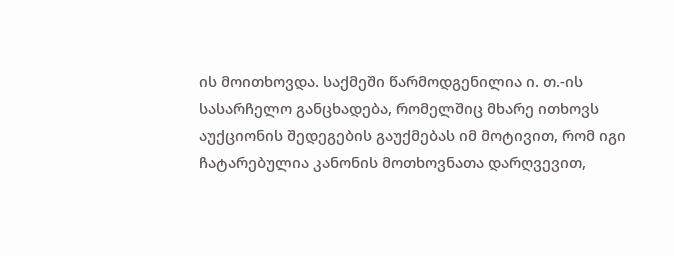ის მოითხოვდა. საქმეში წარმოდგენილია ი. თ.-ის სასარჩელო განცხადება, რომელშიც მხარე ითხოვს აუქციონის შედეგების გაუქმებას იმ მოტივით, რომ იგი ჩატარებულია კანონის მოთხოვნათა დარღვევით,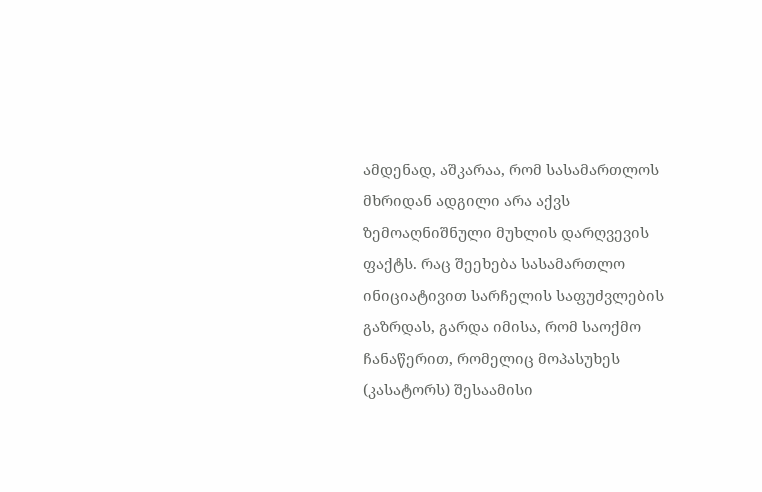ამდენად, აშკარაა, რომ სასამართლოს მხრიდან ადგილი არა აქვს ზემოაღნიშნული მუხლის დარღვევის ფაქტს. რაც შეეხება სასამართლო ინიციატივით სარჩელის საფუძვლების გაზრდას, გარდა იმისა, რომ საოქმო ჩანაწერით, რომელიც მოპასუხეს (კასატორს) შესაამისი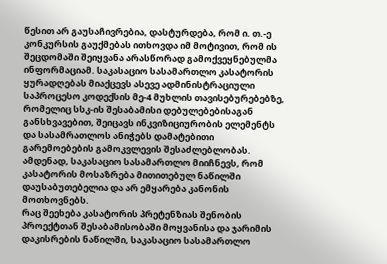წესით არ გაუსაჩივრებია, დასტურდება, რომ ი. თ.-ე კონკურსის გაუქმებას ითხოვდა იმ მოტივით, რომ ის შეცდომაში შეიყვანა არასწორად გამოქვეყნებულმა ინფორმაციამ. საკასაციო სასამართლო კასატორის ყურადღებას მიაქცევს ასევე ადმინისტრაციული საპროცესო კოდექსის მე-4 მუხლის თავისებურებებზე, რომელიც სსკ-ის შესაბამისი დებულებებისაგან განსხვავებით, შეიცავს ინკვიზიციურობის ელემენტს და სასამრათლოს ანიჭებს დამატებითი გარემოებების გამოკვლევის შესაძლებლობას.
ამდენად, საკასაციო სასამართლო მიიჩნევს, რომ კასატორის მოსაზრება მითითებულ ნაწილში დაუსაბუთებელია და არ ემყარება კანონის მოთხოვნებს.
რაც შეეხება კასატორის პრეტენზიას შენობის პროექტთან შესაბამისობაში მოყვანისა და ჯარიმის დაკისრების ნაწილში, საკასაციო სასამართლო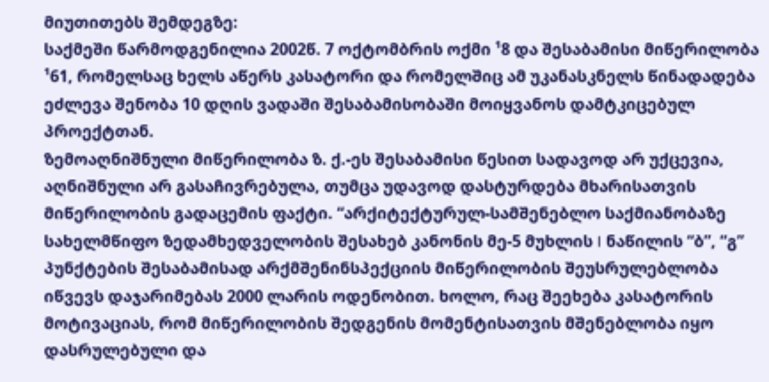მიუთითებს შემდეგზე:
საქმეში წარმოდგენილია 2002წ. 7 ოქტომბრის ოქმი ¹8 და შესაბამისი მიწერილობა ¹61, რომელსაც ხელს აწერს კასატორი და რომელშიც ამ უკანასკნელს წინადადება ეძლევა შენობა 10 დღის ვადაში შესაბამისობაში მოიყვანოს დამტკიცებულ პროექტთან.
ზემოაღნიშნული მიწერილობა ზ. ქ.-ეს შესაბამისი წესით სადავოდ არ უქცევია, აღნიშნული არ გასაჩივრებულა, თუმცა უდავოდ დასტურდება მხარისათვის მიწერილობის გადაცემის ფაქტი. “არქიტექტურულ-სამშენებლო საქმიანობაზე სახელმწიფო ზედამხედველობის შესახებ კანონის მე-5 მუხლის I ნაწილის “ბ”, “გ” პუნქტების შესაბამისად არქმშენინსპექციის მიწერილობის შეუსრულებლობა იწვევს დაჯარიმებას 2000 ლარის ოდენობით. ხოლო, რაც შეეხება კასატორის მოტივაციას, რომ მიწერილობის შედგენის მომენტისათვის მშენებლობა იყო დასრულებული და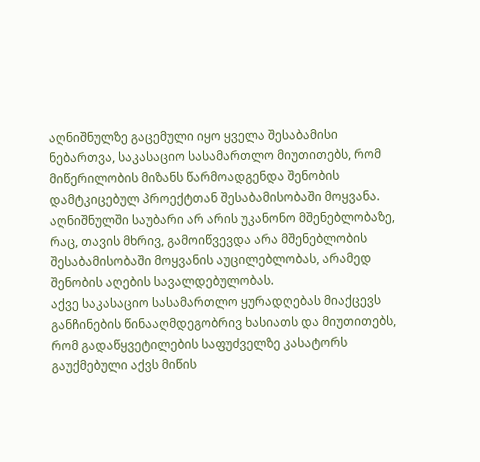აღნიშნულზე გაცემული იყო ყველა შესაბამისი ნებართვა, საკასაციო სასამართლო მიუთითებს, რომ მიწერილობის მიზანს წარმოადგენდა შენობის დამტკიცებულ პროექტთან შესაბამისობაში მოყვანა. აღნიშნულში საუბარი არ არის უკანონო მშენებლობაზე, რაც, თავის მხრივ, გამოიწვევდა არა მშენებლობის შესაბამისობაში მოყვანის აუცილებლობას, არამედ შენობის აღების სავალდებულობას.
აქვე საკასაციო სასამართლო ყურადღებას მიაქცევს განჩინების წინააღმდეგობრივ ხასიათს და მიუთითებს, რომ გადაწყვეტილების საფუძველზე კასატორს გაუქმებული აქვს მიწის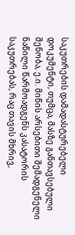საკუთრების დამადასტურებელი დოკუმენტი, თუმცა, მასზე განთავსებული შენობა, ე.ი. მიწის არსებითი შემადგენელი ნაწილი წარმოადგენს კასატორის საკუთრებას, რაც თავის მხრივ,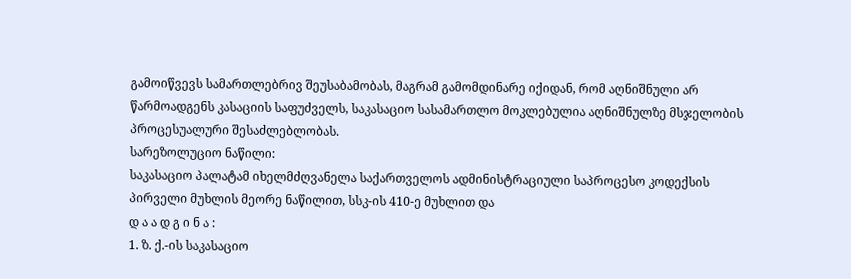გამოიწვევს სამართლებრივ შეუსაბამობას, მაგრამ გამომდინარე იქიდან, რომ აღნიშნული არ წარმოადგენს კასაციის საფუძველს, საკასაციო სასამართლო მოკლებულია აღნიშნულზე მსჯელობის პროცესუალური შესაძლებლობას.
სარეზოლუციო ნაწილი:
საკასაციო პალატამ იხელმძღვანელა საქართველოს ადმინისტრაციული საპროცესო კოდექსის პირველი მუხლის მეორე ნაწილით, სსკ-ის 410-ე მუხლით და
დ ა ა დ გ ი ნ ა :
1. ზ. ქ.-ის საკასაციო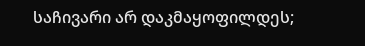საჩივარი არ დაკმაყოფილდეს;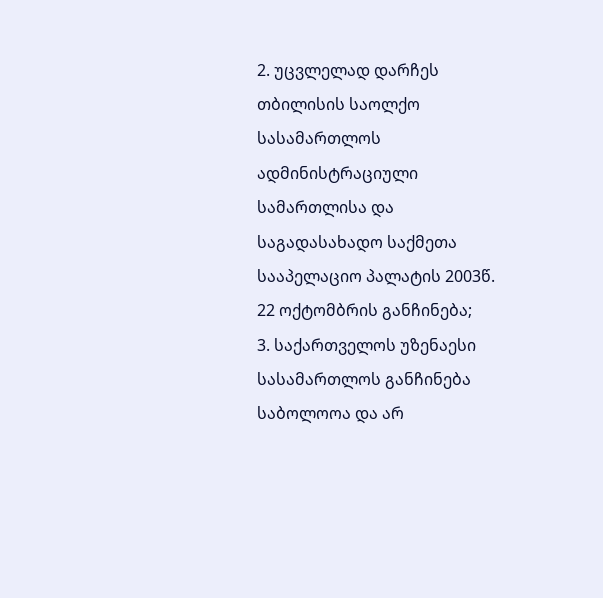2. უცვლელად დარჩეს თბილისის საოლქო სასამართლოს ადმინისტრაციული სამართლისა და საგადასახადო საქმეთა სააპელაციო პალატის 2003წ. 22 ოქტომბრის განჩინება;
3. საქართველოს უზენაესი სასამართლოს განჩინება საბოლოოა და არ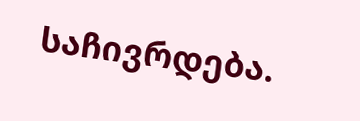საჩივრდება.